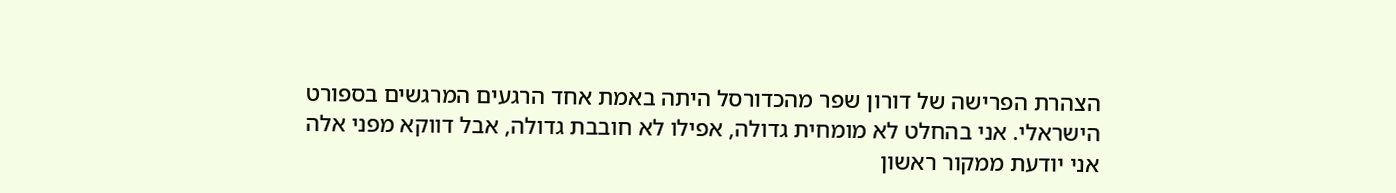הצהרת הפרישה של דורון שפר מהכדורסל היתה באמת אחד הרגעים המרגשים בספורט הישראלי. אני בהחלט לא מומחית גדולה, אפילו לא חובבת גדולה, אבל דווקא מפני אלה אני יודעת ממקור ראשון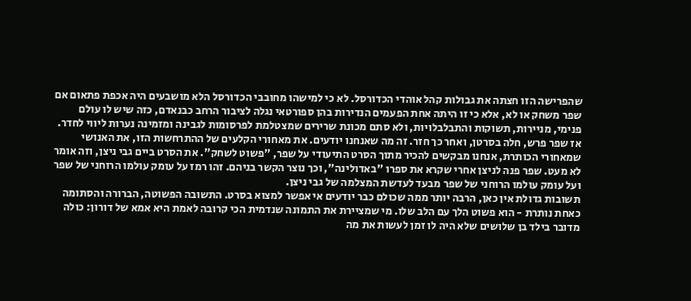שהפרישה הזו חצתה את גבולות קהל אוהדי הכדורסל. לא כי למישהו מחובבי הכדורסל הלא מושבעים היה אכפת פתאום אם שפר משחק או לא, אלא כי זו היתה אחת הפעמים הנדירות בהן ספורטאי נגלה לציבור הרחב כבנאדם, כזה שיש לו עולם פנימי, מניירות, תשוקות והתבלבלויות, ולא סתם מכונת שרירים שמצטלמת לפרסומות לגבינה ומזמינה נערות ליווי לחדר.
אז שפר פרש, חלה בסרטן, ואחר כך חזר. זה מה שאנחנו יודעים. את מאחורי הקלעים של ההתרחשות הזו, את האנושי שמאחורי הכותרת, אנחנו מבקשים להכיר מתוך הסרט התיעודי על שפר, "פשוט לשחק". את הסרט ביים גבי ניצן, וזה אומר לא מעט. שפר פנה לניצן אחרי שקרא את ספרו "באדולינה", וכך נוצר הקשר בניהם. זהו רמז על עומק עולמו הרוחני של שפר ועל עומק עולמו הרוחני של שפר מבעד לעדשת המצלמה של גבי ניצן.
תשובות גדולת אין כאן, הרבה יותר ממה שכולם כבר יודעים אי אפשר למצוא בסרט. התשובה הפשוטה, הברורה והסתומה כאחת נותרת - הוא פשוט הלך עם הלב שלו. מי שמציירת את התמונה שנדמית הכי קרובה לאמת היא אמא של דורון: כולה מדובר בילד בן שלושים שלא היה לו זמן לעשות את מה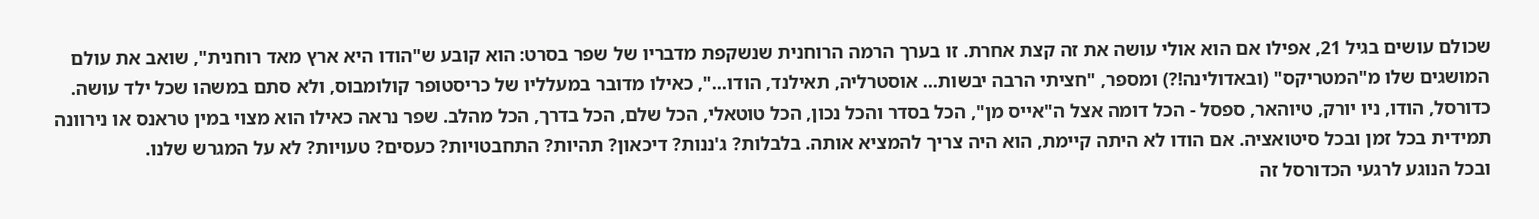שכולם עושים בגיל 21, אפילו אם הוא אולי עושה את זה קצת אחרת. זו בערך הרמה הרוחנית שנשקפת מדבריו של שפר בסרט: הוא קובע ש"הודו היא ארץ מאד רוחנית", שואב את עולם המושגים שלו מ"המטריקס" (ובאדולינה!?) ומספר, "חציתי הרבה יבשות... אוסטרליה, תאילנד, הודו...", כאילו מדובר במעלליו של כריסטופר קולומבוס, ולא סתם במשהו שכל ילד עושה.
כדורסל, הודו, ניו יורק, טיוהאר, ספסל - הכל דומה אצל ה"אייס מן", הכל בסדר והכל נכון, הכל טוטאלי, הכל שלם, הכל בדרך, הכל מהלב. שפר נראה כאילו הוא מצוי במין טראנס או נירוונה תמידית בכל זמן ובכל סיטואציה. אם הודו לא היתה קיימת, הוא היה צריך להמציא אותה. בלבלות? ג'ננות? דיכאון? תהיות? התחבטויות? כעסים? טעויות? לא על המגרש שלנו.
ובכל הנוגע לרגעי הכדורסל זה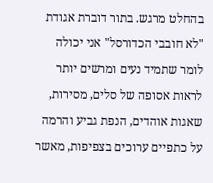בהחלט מרגש. בתור דוברת אגודת "לא חובבי הכדורסל" אני יכולה לומר שתמיד נעים ומרשים יותר לראות אסופה של סלים, מסירות, שאגות אוהדים, הנפת גביע והרמה על כתפיים ערוכים בצפיפות, מאשר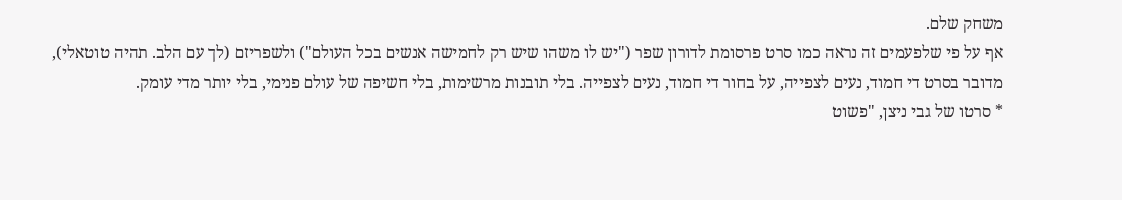משחק שלם.
אף על פי שלפעמים זה נראה כמו סרט פרסומת לדורון שפר ("יש לו משהו שיש רק לחמישה אנשים בכל העולם") ולשפריזם (לך עם הלב. תהיה טוטאלי), מדובר בסרט די חמוד, נעים לצפייה, על בחור די חמוד, נעים לצפייה. בלי תובנות מרשימות, בלי חשיפה של עולם פנימי, בלי יותר מדי עומק.
* סרטו של גבי ניצן, "פשוט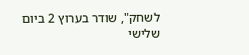לשחק", שודר בערוץ 2 ביום שלישי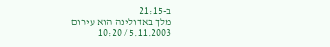ב-21:15
מלך באדולינה הוא עירום
5.11.2003 / 10:20